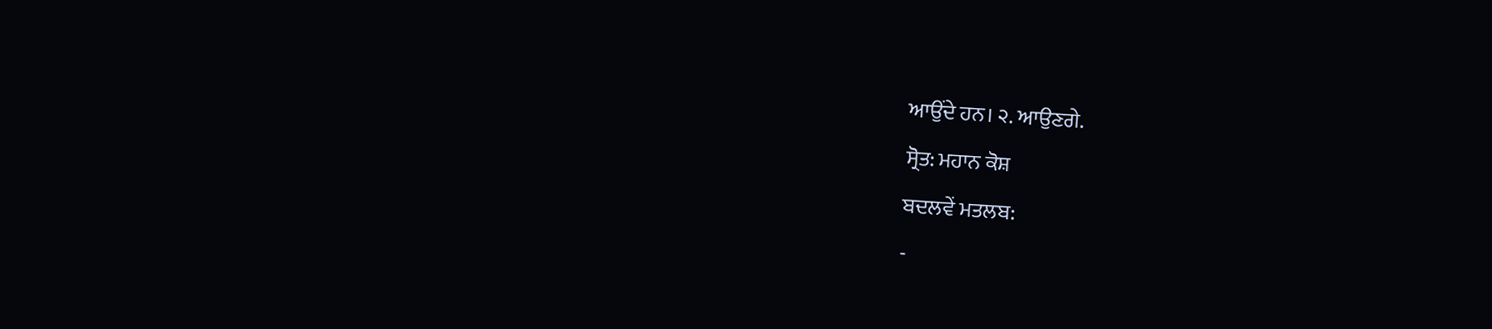ਆਉਂਦੇ ਹਨ। ੨. ਆਉਣਗੇ.
ਸ੍ਰੋਤ: ਮਹਾਨ ਕੋਸ਼
ਬਦਲਵੇਂ ਮਤਲਬ:
-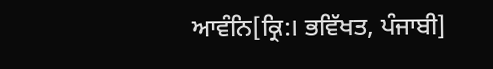ਆਵੰਨਿ[ਕ੍ਰਿ:। ਭਵਿੱਖਤ, ਪੰਜਾਬੀ]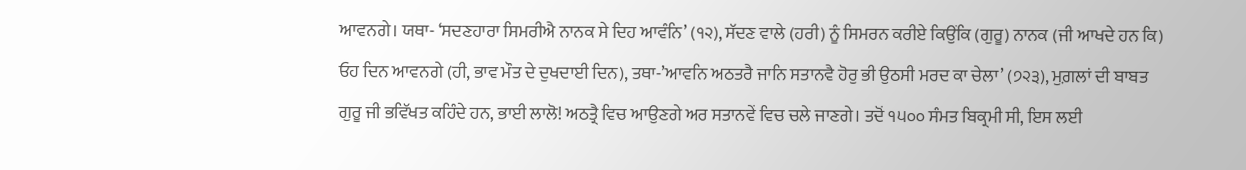ਆਵਨਗੇ। ਯਥਾ- ‘ਸਦਣਹਾਰਾ ਸਿਮਰੀਐ ਨਾਨਕ ਸੇ ਦਿਹ ਆਵੰਨਿ’ (੧੨), ਸੱਦਣ ਵਾਲੇ (ਹਰੀ) ਨੂੰ ਸਿਮਰਨ ਕਰੀਏ ਕਿਉਂਕਿ (ਗੁਰੂ) ਨਾਨਕ (ਜੀ ਆਖਦੇ ਹਨ ਕਿ) ਓਹ ਦਿਨ ਆਵਨਗੇ (ਹੀ, ਭਾਵ ਮੌਤ ਦੇ ਦੁਖਦਾਈ ਦਿਨ), ਤਥਾ-’ਆਵਨਿ ਅਠਤਰੈ ਜਾਨਿ ਸਤਾਨਵੈ ਹੋਰੁ ਭੀ ਉਠਸੀ ਮਰਦ ਕਾ ਚੇਲਾ’ (੭੨੩), ਮੁਗ਼ਲਾਂ ਦੀ ਬਾਬਤ ਗੁਰੂ ਜੀ ਭਵਿੱਖਤ ਕਹਿੰਦੇ ਹਨ, ਭਾਈ ਲਾਲੋ! ਅਠਤ੍ਰੈ ਵਿਚ ਆਉਣਗੇ ਅਰ ਸਤਾਨਵੇਂ ਵਿਚ ਚਲੇ ਜਾਣਗੇ। ਤਦੋਂ ੧੫੦੦ ਸੰਮਤ ਬਿਕ੍ਰਮੀ ਸੀ, ਇਸ ਲਈ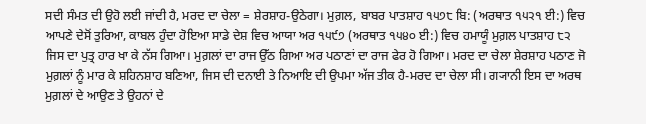ਸਦੀ ਸੰਮਤ ਦੀ ਉਹੋ ਲਈ ਜਾਂਦੀ ਹੈ, ਮਰਦ ਦਾ ਚੇਲਾ = ਸ਼ੇਰਸ਼ਾਹ-ਉਠੇਗਾ। ਮੁਗ਼ਲ, ਬਾਬਰ ਪਾਤਸ਼ਾਹ ੧੫੭੮ ਬਿ: (ਅਰਥਾਤ ੧੫੨੧ ਈ:) ਵਿਚ ਆਪਣੇ ਦੇਸੋਂ ਤੁਰਿਆ, ਕਾਬਲ ਹੁੰਦਾ ਹੋਇਆ ਸਾਡੇ ਦੇਸ਼ ਵਿਚ ਆਯਾ ਅਰ ੧੫੯੭ (ਅਰਥਾਤ ੧੫੪੦ ਈ:) ਵਿਚ ਹਮਾਯੂੰ ਮੁਗ਼ਲ ਪਾਤਸ਼ਾਹ ੮੨ ਜਿਸ ਦਾ ਪੁਤ੍ਰ ਹਾਰ ਖਾ ਕੇ ਨੱਸ ਗਿਆ। ਮੁਗ਼ਲਾਂ ਦਾ ਰਾਜ ਉੱਠ ਗਿਆ ਅਰ ਪਠਾਣਾਂ ਦਾ ਰਾਜ ਫੇਰ ਹੋ ਗਿਆ। ਮਰਦ ਦਾ ਚੇਲਾ ਸ਼ੇਰਸ਼ਾਹ ਪਠਾਣ ਜੋ ਮੁਗ਼ਲਾਂ ਨੂੰ ਮਾਰ ਕੇ ਸ਼ਹਿਨਸ਼ਾਹ ਬਣਿਆ, ਜਿਸ ਦੀ ਦਨਾਈ ਤੇ ਨਿਆਇ ਦੀ ਉਪਮਾ ਅੱਜ ਤੀਕ ਹੈ-ਮਰਦ ਦਾ ਚੇਲਾ ਸੀ। ਗ੍ਯਾਨੀ ਇਸ ਦਾ ਅਰਥ ਮੁਗ਼ਲਾਂ ਦੇ ਆਉਣ ਤੇ ਉਹਨਾਂ ਦੇ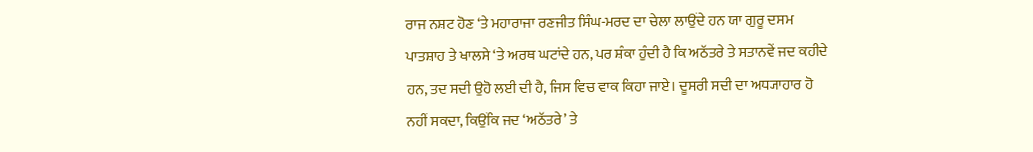ਰਾਜ ਨਸ਼ਟ ਹੋਣ ‘ਤੇ ਮਹਾਰਾਜਾ ਰਣਜੀਤ ਸਿੰਘ-ਮਰਦ ਦਾ ਚੇਲਾ ਲਾਉਂਦੇ ਹਨ ਯਾ ਗੁਰੂ ਦਸਮ ਪਾਤਸ਼ਾਹ ਤੇ ਖਾਲਸੇ ‘ਤੇ ਅਰਥ ਘਟਾਂਦੇ ਹਨ, ਪਰ ਸ਼ੰਕਾ ਹੁੰਦੀ ਹੈ ਕਿ ਅਠੱਤਰੇ ਤੇ ਸਤਾਨਵੇਂ ਜਦ ਕਹੀਦੇ ਹਨ, ਤਦ ਸਦੀ ਉਹੋ ਲਈ ਦੀ ਹੈ, ਜਿਸ ਵਿਚ ਵਾਕ ਕਿਹਾ ਜਾਏ। ਦੂਸਰੀ ਸਦੀ ਦਾ ਅਧ੍ਯਾਹਾਰ ਹੋ ਨਹੀਂ ਸਕਦਾ, ਕਿਉਂਕਿ ਜਦ ‘ਅਠੱਤਰੇ’ ਤੇ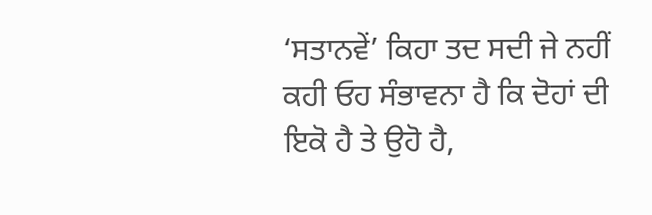‘ਸਤਾਨਵੇਂ’ ਕਿਹਾ ਤਦ ਸਦੀ ਜੇ ਨਹੀਂ ਕਹੀ ਓਹ ਸੰਭਾਵਨਾ ਹੈ ਕਿ ਦੋਹਾਂ ਦੀ ਇਕੋ ਹੈ ਤੇ ਉਹੋ ਹੈ,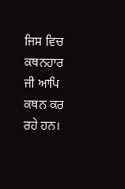ਜਿਸ ਵਿਚ ਕਥਨਹਾਰ ਜੀ ਆਪਿ ਕਥਨ ਕਰ ਰਹੇ ਹਨ।